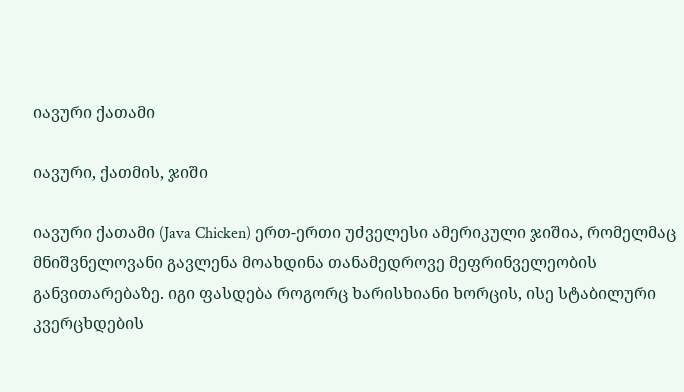იავური ქათამი

იავური, ქათმის, ჯიში

იავური ქათამი (Java Chicken) ერთ-ერთი უძველესი ამერიკული ჯიშია, რომელმაც მნიშვნელოვანი გავლენა მოახდინა თანამედროვე მეფრინველეობის განვითარებაზე. იგი ფასდება როგორც ხარისხიანი ხორცის, ისე სტაბილური კვერცხდების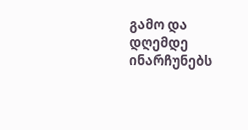გამო და დღემდე ინარჩუნებს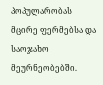პოპულარობას მცირე ფერმებსა და საოჯახო მეურნეობებში.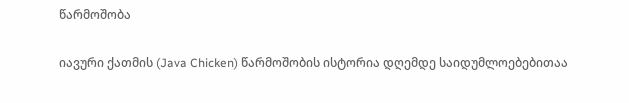წარმოშობა

იავური ქათმის (Java Chicken) წარმოშობის ისტორია დღემდე საიდუმლოებებითაა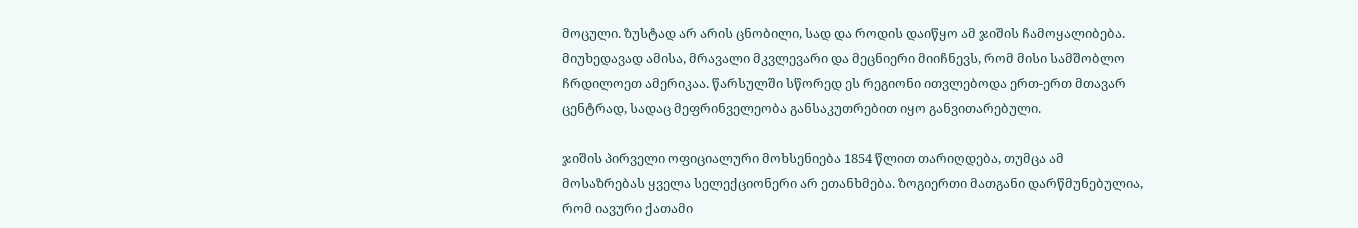მოცული. ზუსტად არ არის ცნობილი, სად და როდის დაიწყო ამ ჯიშის ჩამოყალიბება. მიუხედავად ამისა, მრავალი მკვლევარი და მეცნიერი მიიჩნევს, რომ მისი სამშობლო ჩრდილოეთ ამერიკაა. წარსულში სწორედ ეს რეგიონი ითვლებოდა ერთ-ერთ მთავარ ცენტრად, სადაც მეფრინველეობა განსაკუთრებით იყო განვითარებული.

ჯიშის პირველი ოფიციალური მოხსენიება 1854 წლით თარიღდება, თუმცა ამ მოსაზრებას ყველა სელექციონერი არ ეთანხმება. ზოგიერთი მათგანი დარწმუნებულია, რომ იავური ქათამი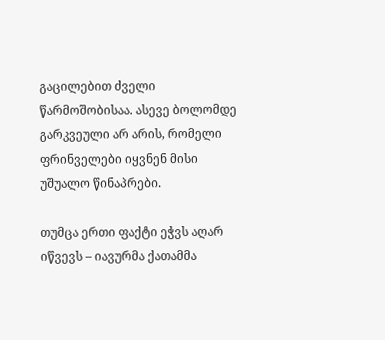გაცილებით ძველი წარმოშობისაა. ასევე ბოლომდე გარკვეული არ არის, რომელი ფრინველები იყვნენ მისი უშუალო წინაპრები.

თუმცა ერთი ფაქტი ეჭვს აღარ იწვევს – იავურმა ქათამმა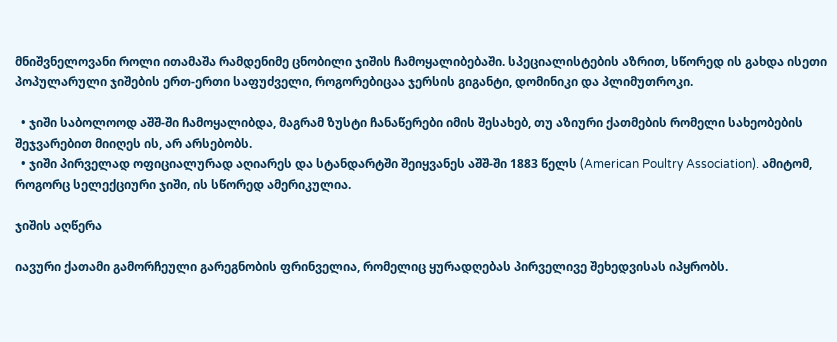მნიშვნელოვანი როლი ითამაშა რამდენიმე ცნობილი ჯიშის ჩამოყალიბებაში. სპეციალისტების აზრით, სწორედ ის გახდა ისეთი პოპულარული ჯიშების ერთ-ერთი საფუძველი, როგორებიცაა ჯერსის გიგანტი, დომინიკი და პლიმუთროკი.

  • ჯიში საბოლოოდ აშშ-ში ჩამოყალიბდა, მაგრამ ზუსტი ჩანაწერები იმის შესახებ, თუ აზიური ქათმების რომელი სახეობების შეჯვარებით მიიღეს ის, არ არსებობს.
  • ჯიში პირველად ოფიციალურად აღიარეს და სტანდარტში შეიყვანეს აშშ-ში 1883 წელს (American Poultry Association). ამიტომ, როგორც სელექციური ჯიში, ის სწორედ ამერიკულია.

ჯიშის აღწერა

იავური ქათამი გამორჩეული გარეგნობის ფრინველია, რომელიც ყურადღებას პირველივე შეხედვისას იპყრობს.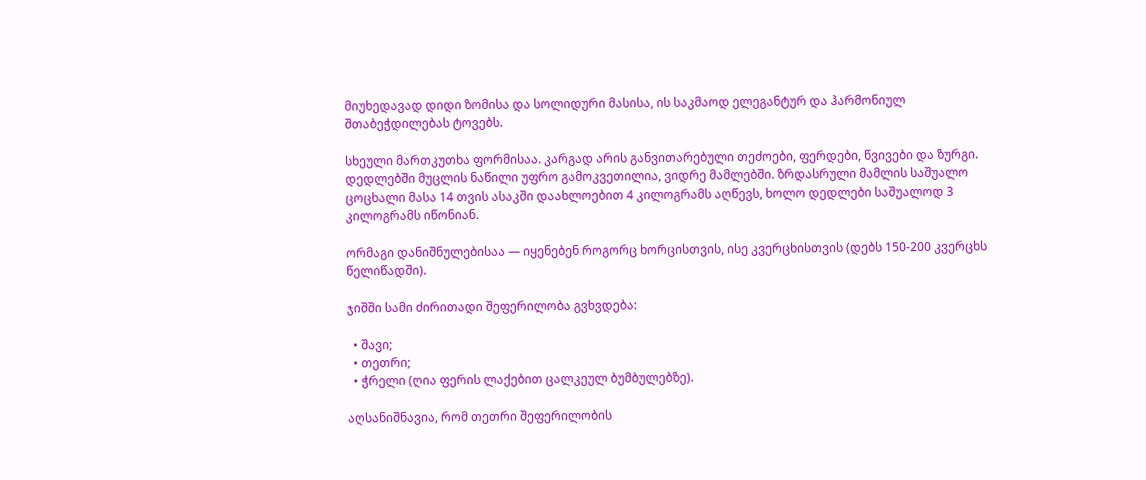მიუხედავად დიდი ზომისა და სოლიდური მასისა, ის საკმაოდ ელეგანტურ და ჰარმონიულ შთაბეჭდილებას ტოვებს.

სხეული მართკუთხა ფორმისაა. კარგად არის განვითარებული თეძოები, ფერდები, წვივები და ზურგი. დედლებში მუცლის ნაწილი უფრო გამოკვეთილია, ვიდრე მამლებში. ზრდასრული მამლის საშუალო ცოცხალი მასა 14 თვის ასაკში დაახლოებით 4 კილოგრამს აღწევს, ხოლო დედლები საშუალოდ 3 კილოგრამს იწონიან.

ორმაგი დანიშნულებისაა — იყენებენ როგორც ხორცისთვის, ისე კვერცხისთვის (დებს 150-200 კვერცხს წელიწადში).

ჯიშში სამი ძირითადი შეფერილობა გვხვდება:

  • შავი;
  • თეთრი;
  • ჭრელი (ღია ფერის ლაქებით ცალკეულ ბუმბულებზე).

აღსანიშნავია, რომ თეთრი შეფერილობის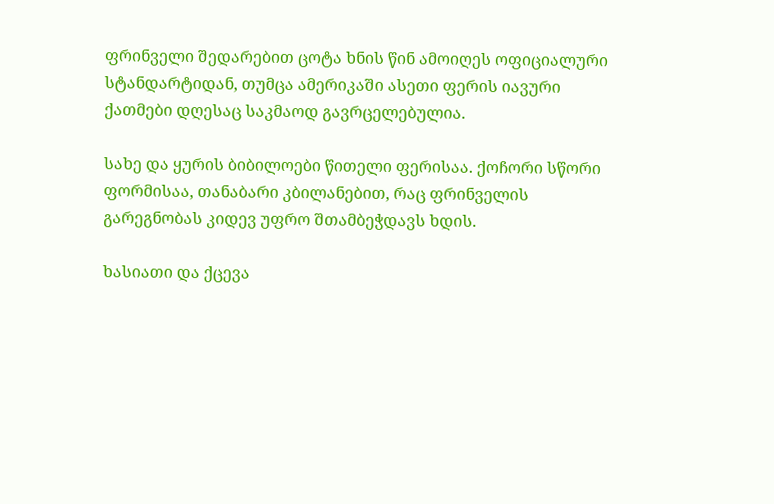ფრინველი შედარებით ცოტა ხნის წინ ამოიღეს ოფიციალური სტანდარტიდან, თუმცა ამერიკაში ასეთი ფერის იავური ქათმები დღესაც საკმაოდ გავრცელებულია.

სახე და ყურის ბიბილოები წითელი ფერისაა. ქოჩორი სწორი ფორმისაა, თანაბარი კბილანებით, რაც ფრინველის გარეგნობას კიდევ უფრო შთამბეჭდავს ხდის.

ხასიათი და ქცევა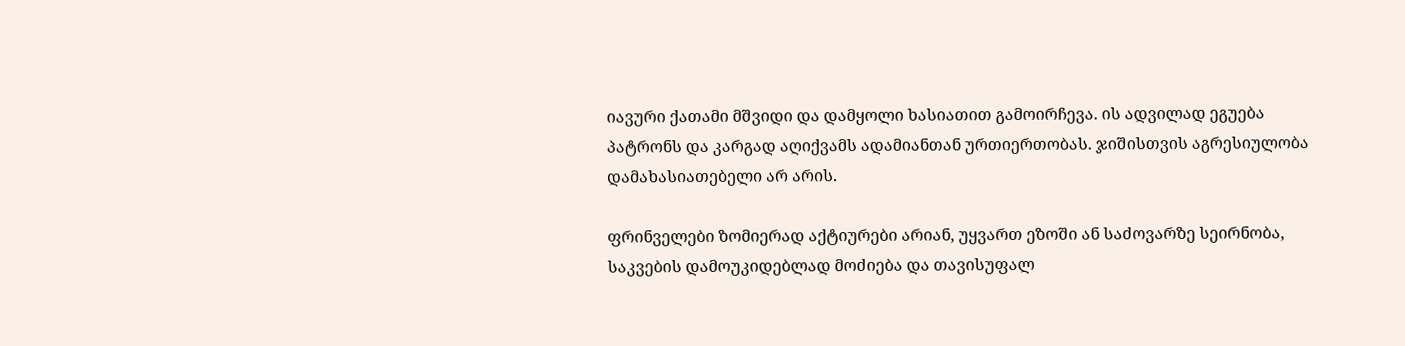იავური ქათამი მშვიდი და დამყოლი ხასიათით გამოირჩევა. ის ადვილად ეგუება პატრონს და კარგად აღიქვამს ადამიანთან ურთიერთობას. ჯიშისთვის აგრესიულობა დამახასიათებელი არ არის.

ფრინველები ზომიერად აქტიურები არიან, უყვართ ეზოში ან საძოვარზე სეირნობა, საკვების დამოუკიდებლად მოძიება და თავისუფალ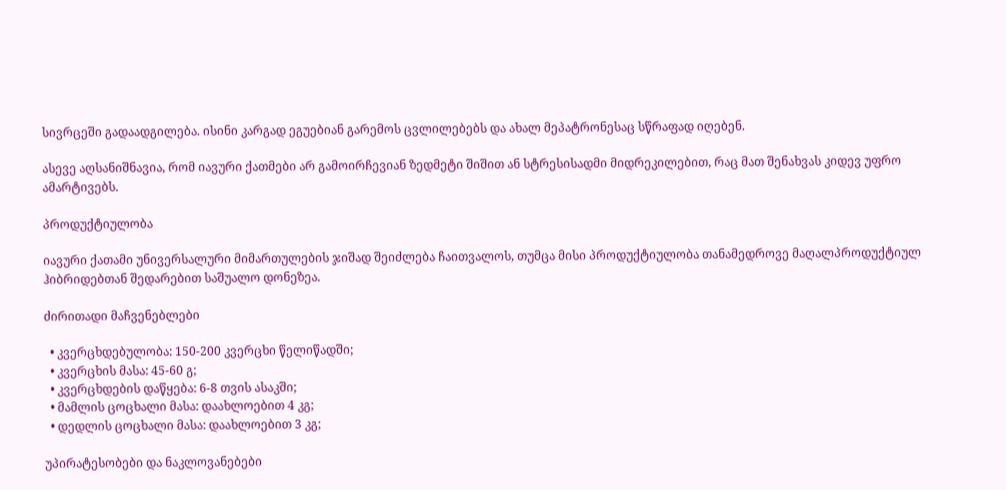სივრცეში გადაადგილება. ისინი კარგად ეგუებიან გარემოს ცვლილებებს და ახალ მეპატრონესაც სწრაფად იღებენ.

ასევე აღსანიშნავია, რომ იავური ქათმები არ გამოირჩევიან ზედმეტი შიშით ან სტრესისადმი მიდრეკილებით, რაც მათ შენახვას კიდევ უფრო ამარტივებს.

პროდუქტიულობა

იავური ქათამი უნივერსალური მიმართულების ჯიშად შეიძლება ჩაითვალოს, თუმცა მისი პროდუქტიულობა თანამედროვე მაღალპროდუქტიულ ჰიბრიდებთან შედარებით საშუალო დონეზეა.

ძირითადი მაჩვენებლები

  • კვერცხდებულობა: 150-200 კვერცხი წელიწადში;
  • კვერცხის მასა: 45-60 გ;
  • კვერცხდების დაწყება: 6-8 თვის ასაკში;
  • მამლის ცოცხალი მასა: დაახლოებით 4 კგ;
  • დედლის ცოცხალი მასა: დაახლოებით 3 კგ;

უპირატესობები და ნაკლოვანებები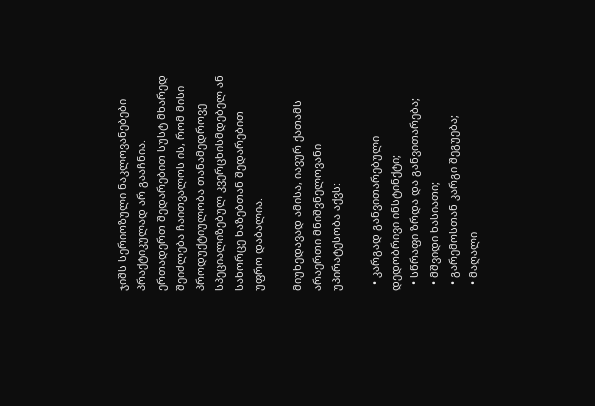ჯიშს სერიოზული ნაკლოვანებები პრაქტიკულად არ გააჩნია. ერთადერთ შედარებით სუსტ მხარედ შეიძლება ჩაითვალოს ის, რომ მისი პროდუქტიულობა თანამედროვე სპეციალიზებულ კვერცხისმდებელ ან სახორცე ხაზებთან შედარებით უფრო დაბალია.

მიუხედავად ამისა, იავურ ქათამს არაერთი მნიშვნელოვანი უპირატესობა აქვს:

  • კარგად განვითარებული დედობრივი ინსტინქტი;
  • სწრაფი ზრდა და განვითარება;
  • მშვიდი ხასიათი;
  • გარემოსთან კარგი შეგუება;
  • მაღალი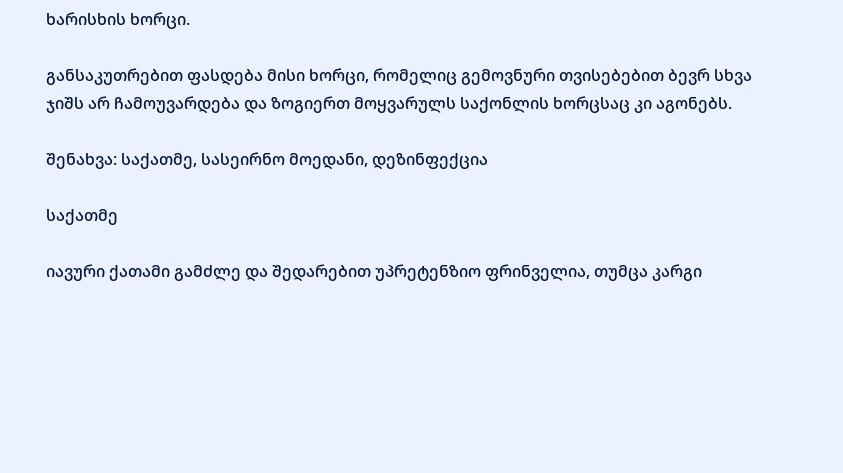ხარისხის ხორცი.

განსაკუთრებით ფასდება მისი ხორცი, რომელიც გემოვნური თვისებებით ბევრ სხვა ჯიშს არ ჩამოუვარდება და ზოგიერთ მოყვარულს საქონლის ხორცსაც კი აგონებს.

შენახვა: საქათმე, სასეირნო მოედანი, დეზინფექცია

საქათმე

იავური ქათამი გამძლე და შედარებით უპრეტენზიო ფრინველია, თუმცა კარგი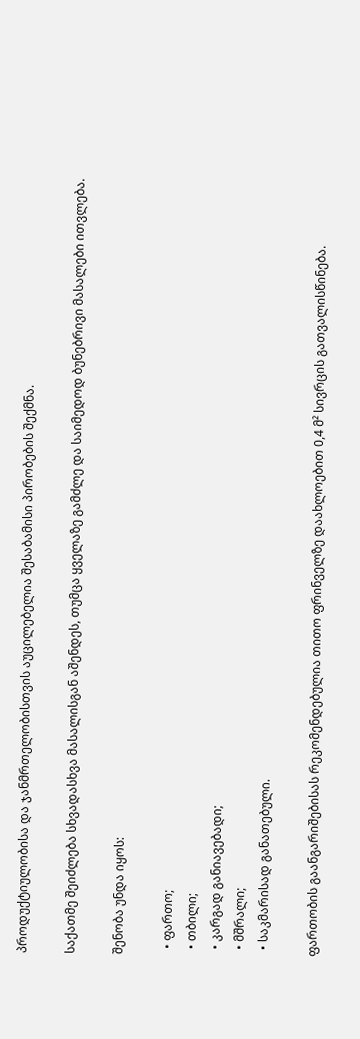პროდუქტიულობისა და ჯანმრთელობისთვის აუცილებელია შესაბამისი პირობების შექმნა.

საქათმე შეიძლება სხვადასხვა მასალისგან აშენდეს, თუმცა ყველაზე გამძლე და საიმედოდ ბუნებრივი მასალები ითვლება.

შენობა უნდა იყოს:

  • ფართო;
  • თბილი;
  • კარგად განიავებადი;
  • მშრალი;
  • საკმარისად განათებული.

ფართობის გაანგარიშებისას რეკომენდებულია თითო ფრინველზე დაახლოებით 0,4 მ² სივრცის გათვალისწინება.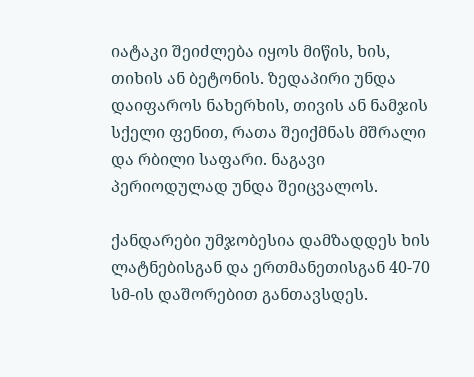იატაკი შეიძლება იყოს მიწის, ხის, თიხის ან ბეტონის. ზედაპირი უნდა დაიფაროს ნახერხის, თივის ან ნამჯის სქელი ფენით, რათა შეიქმნას მშრალი და რბილი საფარი. ნაგავი პერიოდულად უნდა შეიცვალოს.

ქანდარები უმჯობესია დამზადდეს ხის ლატნებისგან და ერთმანეთისგან 40-70 სმ-ის დაშორებით განთავსდეს.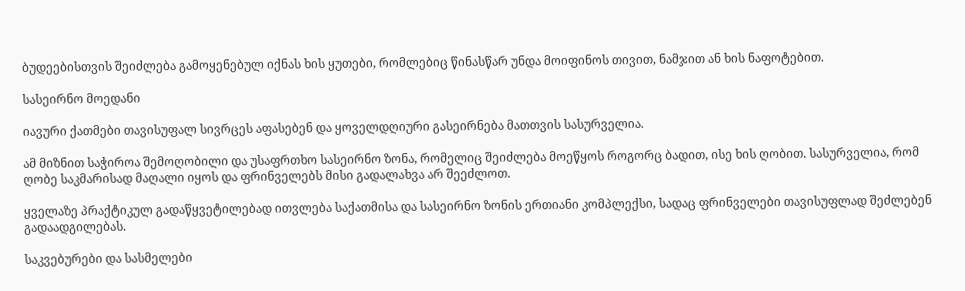ბუდეებისთვის შეიძლება გამოყენებულ იქნას ხის ყუთები, რომლებიც წინასწარ უნდა მოიფინოს თივით, ნამჯით ან ხის ნაფოტებით.

სასეირნო მოედანი

იავური ქათმები თავისუფალ სივრცეს აფასებენ და ყოველდღიური გასეირნება მათთვის სასურველია.

ამ მიზნით საჭიროა შემოღობილი და უსაფრთხო სასეირნო ზონა, რომელიც შეიძლება მოეწყოს როგორც ბადით, ისე ხის ღობით. სასურველია, რომ ღობე საკმარისად მაღალი იყოს და ფრინველებს მისი გადალახვა არ შეეძლოთ.

ყველაზე პრაქტიკულ გადაწყვეტილებად ითვლება საქათმისა და სასეირნო ზონის ერთიანი კომპლექსი, სადაც ფრინველები თავისუფლად შეძლებენ გადაადგილებას.

საკვებურები და სასმელები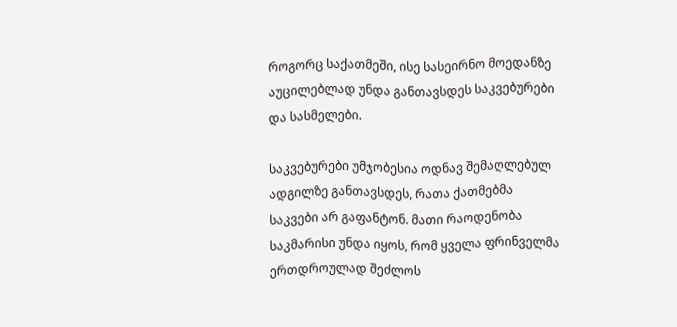როგორც საქათმეში, ისე სასეირნო მოედანზე აუცილებლად უნდა განთავსდეს საკვებურები და სასმელები.

საკვებურები უმჯობესია ოდნავ შემაღლებულ ადგილზე განთავსდეს, რათა ქათმებმა საკვები არ გაფანტონ. მათი რაოდენობა საკმარისი უნდა იყოს, რომ ყველა ფრინველმა ერთდროულად შეძლოს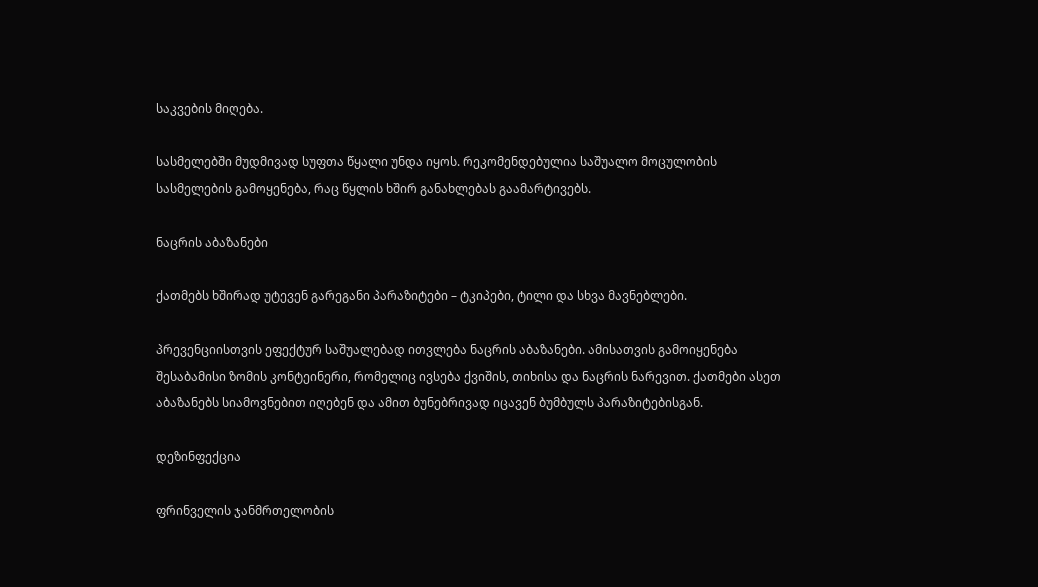საკვების მიღება.

სასმელებში მუდმივად სუფთა წყალი უნდა იყოს. რეკომენდებულია საშუალო მოცულობის სასმელების გამოყენება, რაც წყლის ხშირ განახლებას გაამარტივებს.

ნაცრის აბაზანები

ქათმებს ხშირად უტევენ გარეგანი პარაზიტები – ტკიპები, ტილი და სხვა მავნებლები.

პრევენციისთვის ეფექტურ საშუალებად ითვლება ნაცრის აბაზანები. ამისათვის გამოიყენება შესაბამისი ზომის კონტეინერი, რომელიც ივსება ქვიშის, თიხისა და ნაცრის ნარევით. ქათმები ასეთ აბაზანებს სიამოვნებით იღებენ და ამით ბუნებრივად იცავენ ბუმბულს პარაზიტებისგან.

დეზინფექცია

ფრინველის ჯანმრთელობის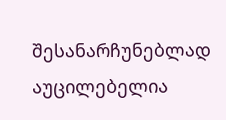შესანარჩუნებლად აუცილებელია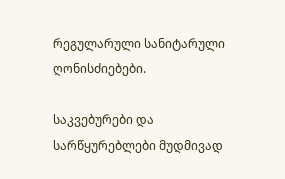რეგულარული სანიტარული ღონისძიებები.

საკვებურები და სარწყურებლები მუდმივად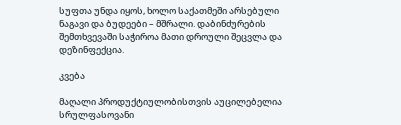სუფთა უნდა იყოს, ხოლო საქათმეში არსებული ნაგავი და ბუდეები – მშრალი. დაბინძურების შემთხვევაში საჭიროა მათი დროული შეცვლა და დეზინფექცია.

კვება

მაღალი პროდუქტიულობისთვის აუცილებელია სრულფასოვანი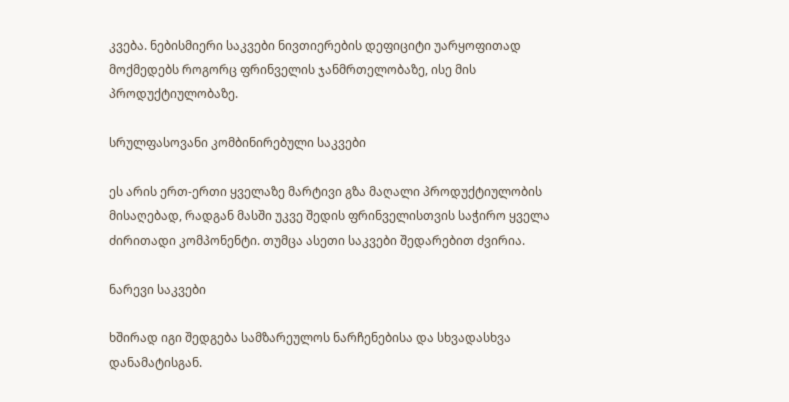კვება. ნებისმიერი საკვები ნივთიერების დეფიციტი უარყოფითად მოქმედებს როგორც ფრინველის ჯანმრთელობაზე, ისე მის პროდუქტიულობაზე.

სრულფასოვანი კომბინირებული საკვები

ეს არის ერთ-ერთი ყველაზე მარტივი გზა მაღალი პროდუქტიულობის მისაღებად, რადგან მასში უკვე შედის ფრინველისთვის საჭირო ყველა ძირითადი კომპონენტი. თუმცა ასეთი საკვები შედარებით ძვირია.

ნარევი საკვები

ხშირად იგი შედგება სამზარეულოს ნარჩენებისა და სხვადასხვა დანამატისგან.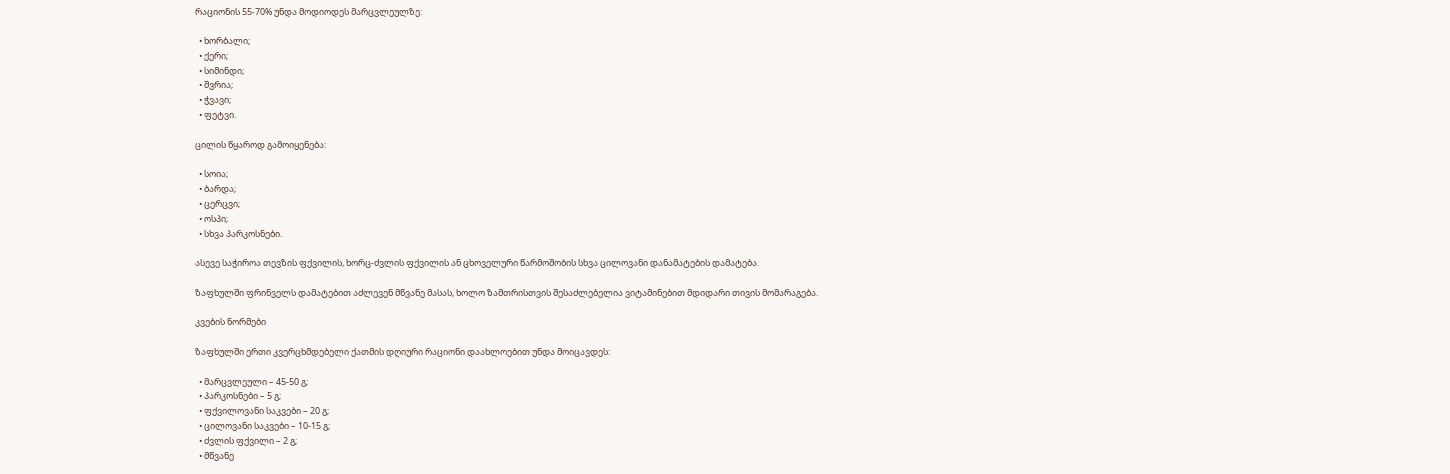რაციონის 55-70% უნდა მოდიოდეს მარცვლეულზე:

  • ხორბალი;
  • ქერი;
  • სიმინდი;
  • შვრია;
  • ჭვავი;
  • ფეტვი.

ცილის წყაროდ გამოიყენება:

  • სოია;
  • ბარდა;
  • ცერცვი;
  • ოსპი;
  • სხვა პარკოსნები.

ასევე საჭიროა თევზის ფქვილის, ხორც-ძვლის ფქვილის ან ცხოველური წარმოშობის სხვა ცილოვანი დანამატების დამატება.

ზაფხულში ფრინველს დამატებით აძლევენ მწვანე მასას, ხოლო ზამთრისთვის შესაძლებელია ვიტამინებით მდიდარი თივის მომარაგება.

კვების ნორმები

ზაფხულში ერთი კვერცხმდებელი ქათმის დღიური რაციონი დაახლოებით უნდა მოიცავდეს:

  • მარცვლეული – 45-50 გ;
  • პარკოსნები – 5 გ;
  • ფქვილოვანი საკვები – 20 გ;
  • ცილოვანი საკვები – 10-15 გ;
  • ძვლის ფქვილი – 2 გ;
  • მწვანე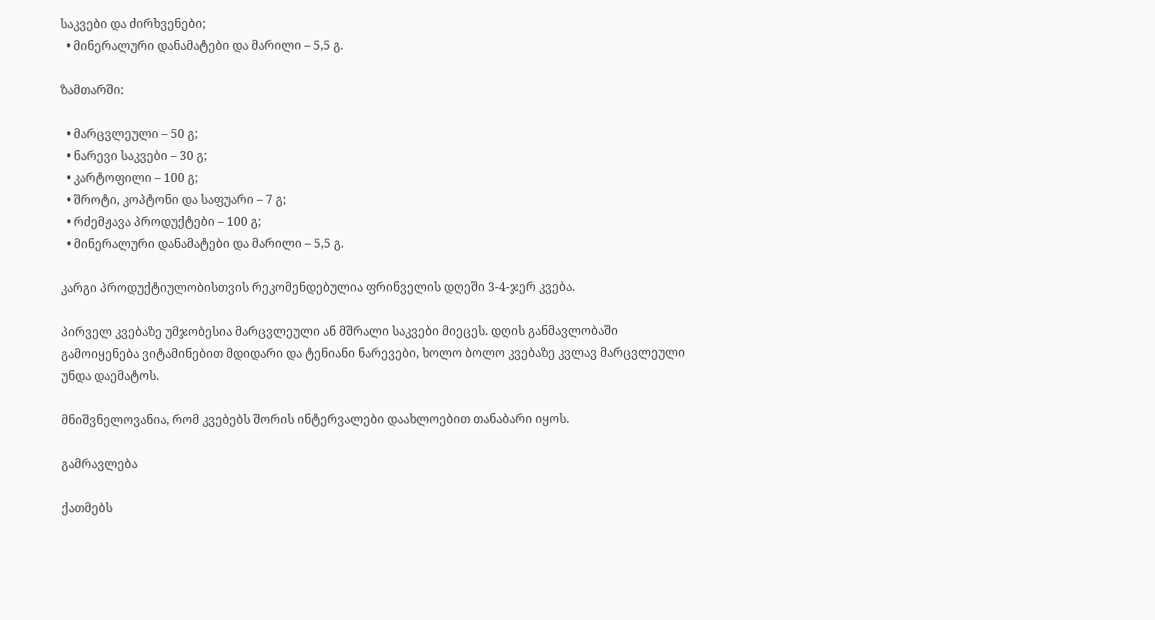საკვები და ძირხვენები;
  • მინერალური დანამატები და მარილი – 5,5 გ.

ზამთარში:

  • მარცვლეული – 50 გ;
  • ნარევი საკვები – 30 გ;
  • კარტოფილი – 100 გ;
  • შროტი, კოპტონი და საფუარი – 7 გ;
  • რძემჟავა პროდუქტები – 100 გ;
  • მინერალური დანამატები და მარილი – 5,5 გ.

კარგი პროდუქტიულობისთვის რეკომენდებულია ფრინველის დღეში 3-4-ჯერ კვება.

პირველ კვებაზე უმჯობესია მარცვლეული ან მშრალი საკვები მიეცეს. დღის განმავლობაში გამოიყენება ვიტამინებით მდიდარი და ტენიანი ნარევები, ხოლო ბოლო კვებაზე კვლავ მარცვლეული უნდა დაემატოს.

მნიშვნელოვანია, რომ კვებებს შორის ინტერვალები დაახლოებით თანაბარი იყოს.

გამრავლება

ქათმებს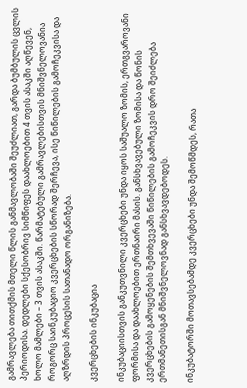გამრავლება თითქმის მთელი წლის განმავლობაში შეუძლიათ, გარდა ბუმბულის ცვლის პერიოდისა. დედლები სქესობრივ სიმწიფეს დაახლოებით 4 თვის ასაკში აღწევენ, ხოლო მამლები – 3 თვის ასაკში. წარმატებული გამრავლებისთვის მნიშვნელოვანია როგორც საინკუბაციო კვერცხების სწორად შერჩევა, ისე წიწილების გამოჩეკვისა და აღზრდის პროცესის სათანადო ორგანიზება.

კვერცხების ინკუბაცია

ინკუბაციისთვის განკუთვნილი კვერცხები უნდა იყოს საშუალო ზომის, ერთგვაროვანი ფორმისა და დაახლოებით ერთნაირი მასის. განსხვავებული ზომისა და წონის კვერცხების გამოყენების შემთხვევაში წიწილების გამოჩეკვის დრო შეიძლება ერთმანეთისგან მნიშვნელოვნად განსხვავდებოდეს.

ინკუბატორში მოთავსებამდე კვერცხები უნდა შემოწმდეს, რათა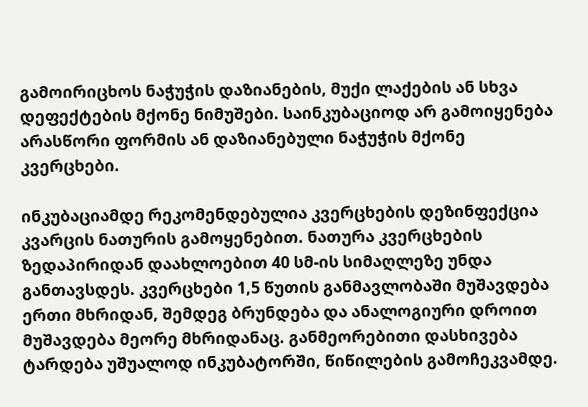გამოირიცხოს ნაჭუჭის დაზიანების, მუქი ლაქების ან სხვა დეფექტების მქონე ნიმუშები. საინკუბაციოდ არ გამოიყენება არასწორი ფორმის ან დაზიანებული ნაჭუჭის მქონე კვერცხები.

ინკუბაციამდე რეკომენდებულია კვერცხების დეზინფექცია კვარცის ნათურის გამოყენებით. ნათურა კვერცხების ზედაპირიდან დაახლოებით 40 სმ-ის სიმაღლეზე უნდა განთავსდეს. კვერცხები 1,5 წუთის განმავლობაში მუშავდება ერთი მხრიდან, შემდეგ ბრუნდება და ანალოგიური დროით მუშავდება მეორე მხრიდანაც. განმეორებითი დასხივება ტარდება უშუალოდ ინკუბატორში, წიწილების გამოჩეკვამდე.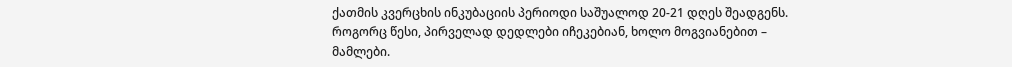ქათმის კვერცხის ინკუბაციის პერიოდი საშუალოდ 20-21 დღეს შეადგენს. როგორც წესი, პირველად დედლები იჩეკებიან, ხოლო მოგვიანებით – მამლები.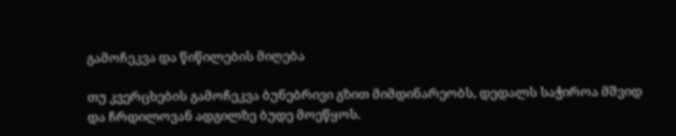გამოჩეკვა და წიწილების მიღება

თუ კვერცხების გამოჩეკვა ბუნებრივი გზით მიმდინარეობს, დედალს საჭიროა მშვიდ და ჩრდილოვან ადგილზე ბუდე მოეწყოს.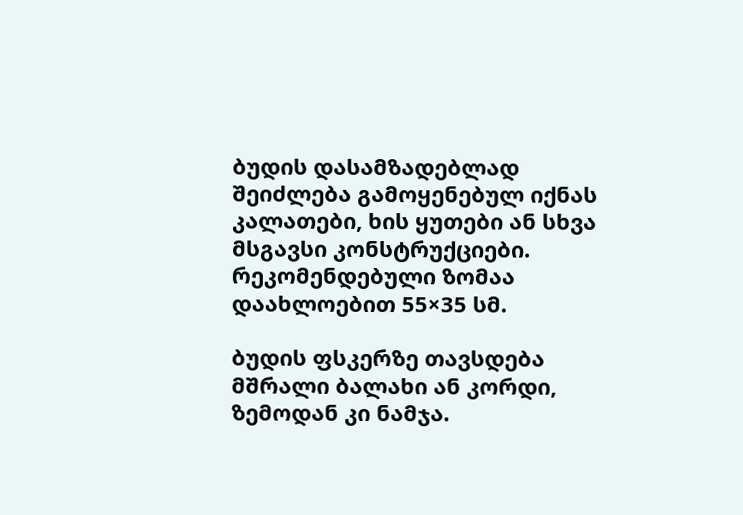ბუდის დასამზადებლად შეიძლება გამოყენებულ იქნას კალათები, ხის ყუთები ან სხვა მსგავსი კონსტრუქციები. რეკომენდებული ზომაა დაახლოებით 55×35 სმ.

ბუდის ფსკერზე თავსდება მშრალი ბალახი ან კორდი, ზემოდან კი ნამჯა.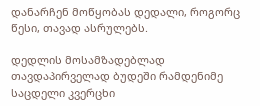დანარჩენ მოწყობას დედალი, როგორც წესი, თავად ასრულებს.

დედლის მოსამზადებლად თავდაპირველად ბუდეში რამდენიმე საცდელი კვერცხი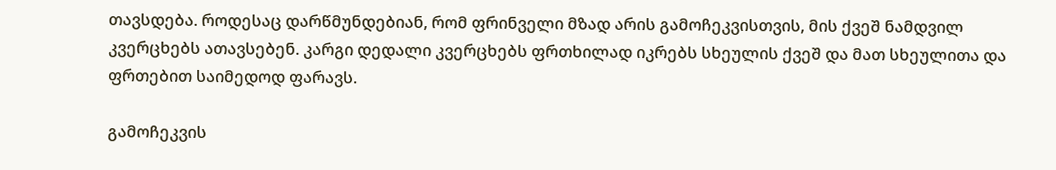თავსდება. როდესაც დარწმუნდებიან, რომ ფრინველი მზად არის გამოჩეკვისთვის, მის ქვეშ ნამდვილ კვერცხებს ათავსებენ. კარგი დედალი კვერცხებს ფრთხილად იკრებს სხეულის ქვეშ და მათ სხეულითა და ფრთებით საიმედოდ ფარავს.

გამოჩეკვის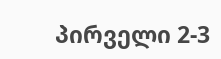პირველი 2-3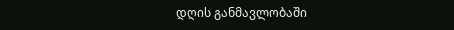დღის განმავლობაში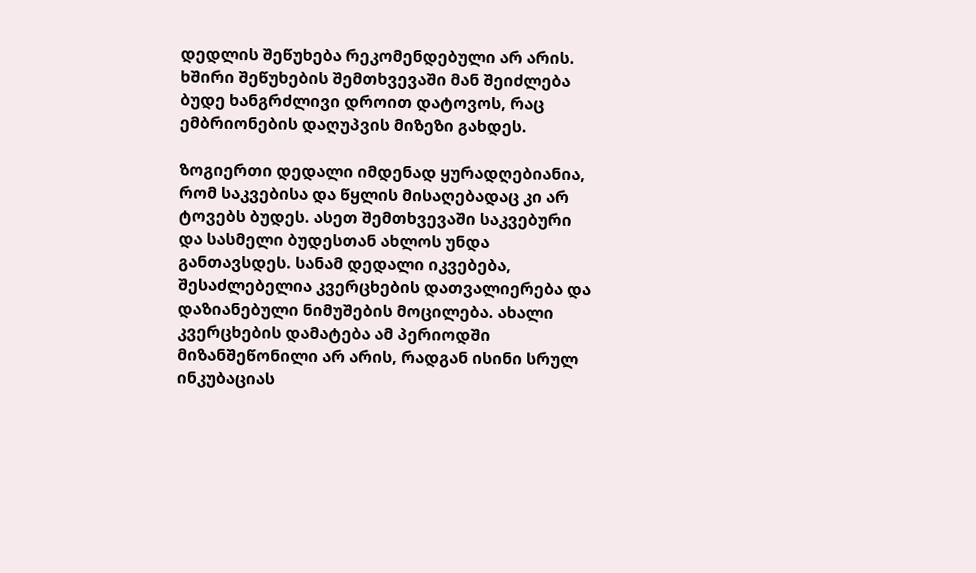დედლის შეწუხება რეკომენდებული არ არის. ხშირი შეწუხების შემთხვევაში მან შეიძლება ბუდე ხანგრძლივი დროით დატოვოს, რაც ემბრიონების დაღუპვის მიზეზი გახდეს.

ზოგიერთი დედალი იმდენად ყურადღებიანია, რომ საკვებისა და წყლის მისაღებადაც კი არ ტოვებს ბუდეს. ასეთ შემთხვევაში საკვებური და სასმელი ბუდესთან ახლოს უნდა განთავსდეს. სანამ დედალი იკვებება, შესაძლებელია კვერცხების დათვალიერება და დაზიანებული ნიმუშების მოცილება. ახალი კვერცხების დამატება ამ პერიოდში მიზანშეწონილი არ არის, რადგან ისინი სრულ ინკუბაციას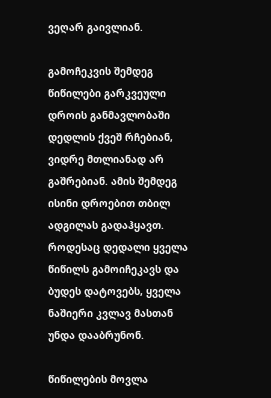ვეღარ გაივლიან.

გამოჩეკვის შემდეგ წიწილები გარკვეული დროის განმავლობაში დედლის ქვეშ რჩებიან, ვიდრე მთლიანად არ გაშრებიან. ამის შემდეგ ისინი დროებით თბილ ადგილას გადაჰყავთ. როდესაც დედალი ყველა წიწილს გამოიჩეკავს და ბუდეს დატოვებს, ყველა ნაშიერი კვლავ მასთან უნდა დააბრუნონ.

წიწილების მოვლა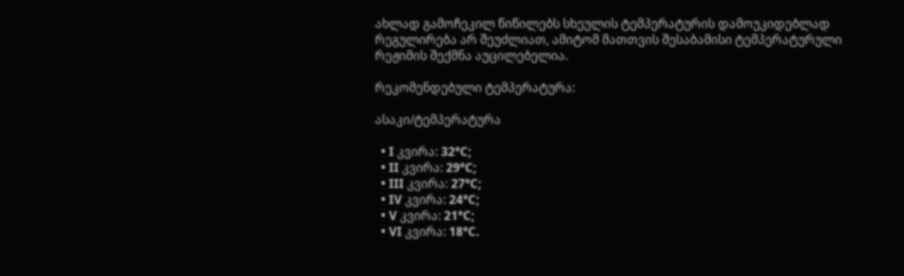ახლად გამოჩეკილ წიწილებს სხეულის ტემპერატურის დამოუკიდებლად რეგულირება არ შეუძლიათ, ამიტომ მათთვის შესაბამისი ტემპერატურული რეჟიმის შექმნა აუცილებელია.

რეკომენდებული ტემპერატურა:

ასაკი/ტემპერატურა

  • I კვირა: 32°C;
  • II კვირა: 29°C;
  • III კვირა: 27°C;
  • IV კვირა: 24°C;
  • V კვირა: 21°C;
  • VI კვირა: 18°C.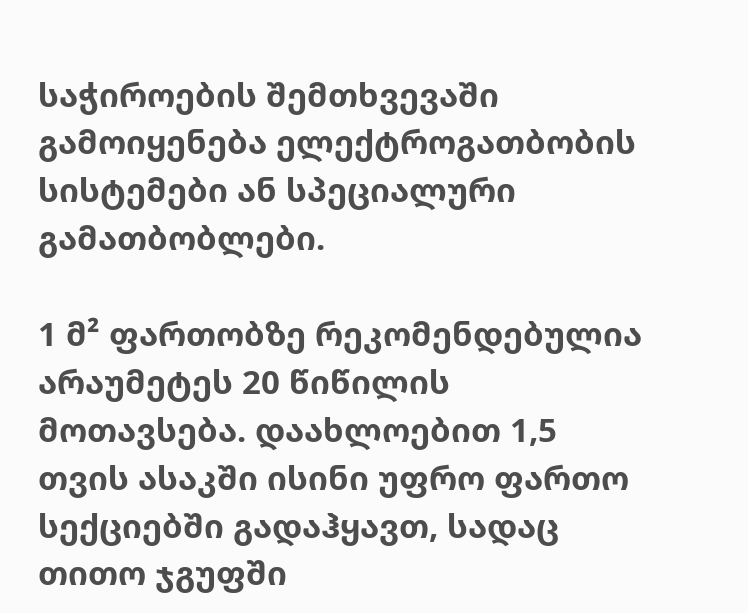საჭიროების შემთხვევაში გამოიყენება ელექტროგათბობის სისტემები ან სპეციალური გამათბობლები.

1 მ² ფართობზე რეკომენდებულია არაუმეტეს 20 წიწილის მოთავსება. დაახლოებით 1,5 თვის ასაკში ისინი უფრო ფართო სექციებში გადაჰყავთ, სადაც თითო ჯგუფში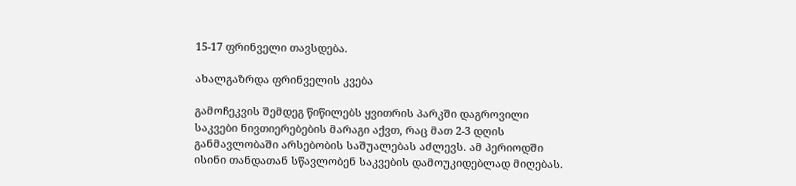15-17 ფრინველი თავსდება.

ახალგაზრდა ფრინველის კვება

გამოჩეკვის შემდეგ წიწილებს ყვითრის პარკში დაგროვილი საკვები ნივთიერებების მარაგი აქვთ, რაც მათ 2-3 დღის განმავლობაში არსებობის საშუალებას აძლევს. ამ პერიოდში ისინი თანდათან სწავლობენ საკვების დამოუკიდებლად მიღებას.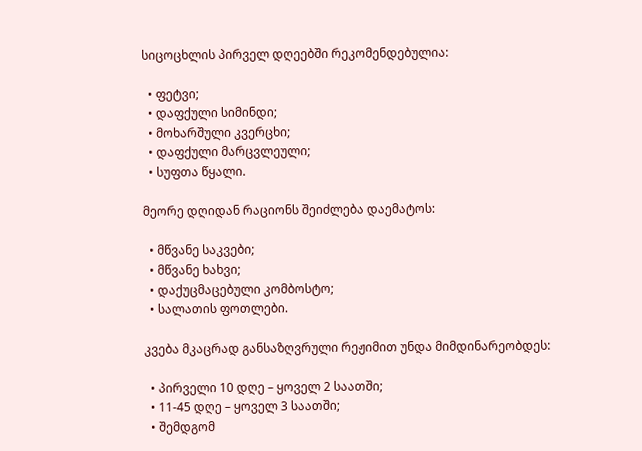სიცოცხლის პირველ დღეებში რეკომენდებულია:

  • ფეტვი;
  • დაფქული სიმინდი;
  • მოხარშული კვერცხი;
  • დაფქული მარცვლეული;
  • სუფთა წყალი.

მეორე დღიდან რაციონს შეიძლება დაემატოს:

  • მწვანე საკვები;
  • მწვანე ხახვი;
  • დაქუცმაცებული კომბოსტო;
  • სალათის ფოთლები.

კვება მკაცრად განსაზღვრული რეჟიმით უნდა მიმდინარეობდეს:

  • პირველი 10 დღე – ყოველ 2 საათში;
  • 11-45 დღე – ყოველ 3 საათში;
  • შემდგომ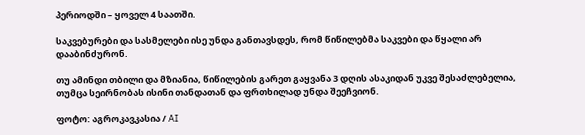პერიოდში – ყოველ 4 საათში.

საკვებურები და სასმელები ისე უნდა განთავსდეს, რომ წიწილებმა საკვები და წყალი არ დააბინძურონ.

თუ ამინდი თბილი და მზიანია, წიწილების გარეთ გაყვანა 3 დღის ასაკიდან უკვე შესაძლებელია, თუმცა სეირნობას ისინი თანდათან და ფრთხილად უნდა შეეჩვიონ.

ფოტო: აგროკავკასია / AI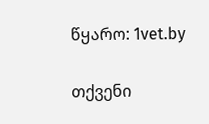წყარო: 1vet.by

თქვენი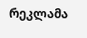რეკლამა